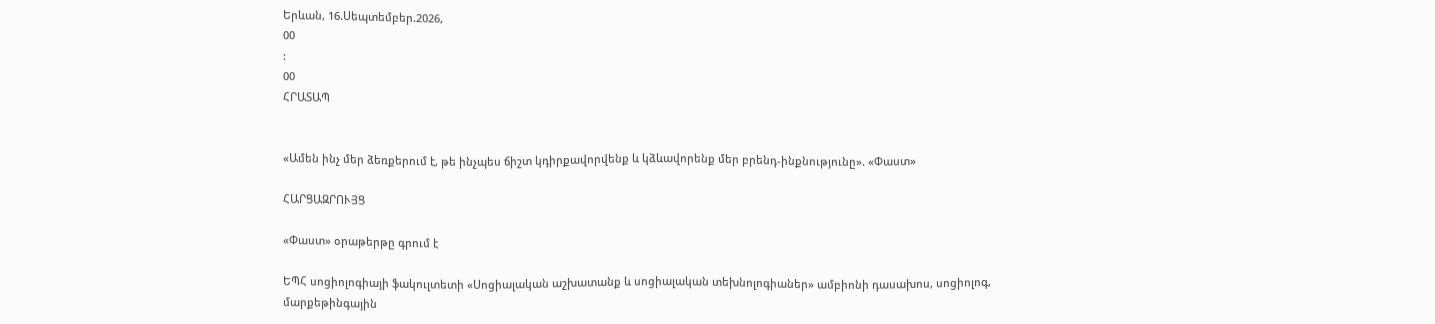Երևան, 16.Սեպտեմբեր.2026,
00
:
00
ՀՐԱՏԱՊ


«Ամեն ինչ մեր ձեռքերում է, թե ինչպես ճիշտ կդիրքավորվենք և կձևավորենք մեր բրենդ-ինքնությունը». «Փաստ»

ՀԱՐՑԱԶՐՈՒՅՑ

«Փաստ» օրաթերթը գրում է

ԵՊՀ սոցիոլոգիայի ֆակուլտետի «Սոցիալական աշխատանք և սոցիալական տեխնոլոգիաներ» ամբիոնի դասախոս, սոցիոլոգ, մարքեթինգային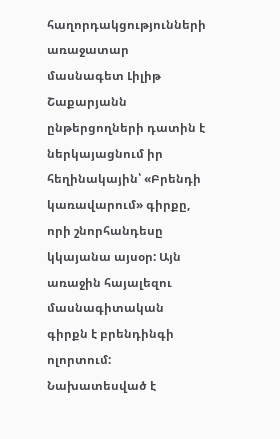հաղորդակցությունների առաջատար մասնագետ Լիլիթ Շաքարյանն ընթերցողների դատին է ներկայացնում իր հեղինակային՝ «Բրենդի կառավարում» գիրքը, որի շնորհանդեսը կկայանա այսօր: Այն առաջին հայալեզու մասնագիտական գիրքն է բրենդինգի ոլորտում: Նախատեսված է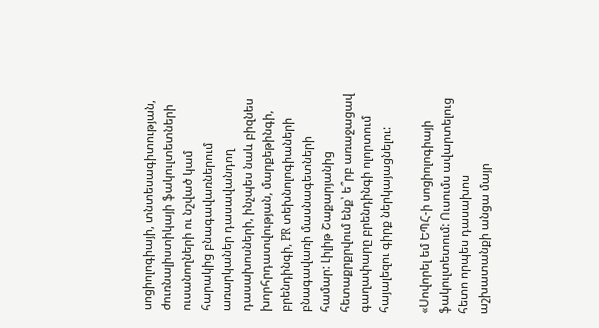սոցիոլոգիայի, տնտեսագիտության, ժուռնալիստիկայի ֆակուլտետների ուսանողների ու նշված կամ հարակից բնագավառներում առարկաներ դասավանդող դասախոսների, ինչպես նաև բիզնես խորհրդատվության, մարքեթինգի, բրենդինգի, PR տեխնոլոգիաների բնագավառի մասնագետների համար: Լիլիթ Շաքարյանից հետաքրքրվում ենք՝ ե՞րբ առաջացավ գաղափարը բրենդինգի ոլորտում հայալեզու գիրք ներկայացնելու:

«Սովորել եմ ԵՊՀ-ի սոցիոլոգիայի ֆակուլտետում: Ուսումս ավարտելուց հետո որպես դասախոս աշխատանքի անցա մայր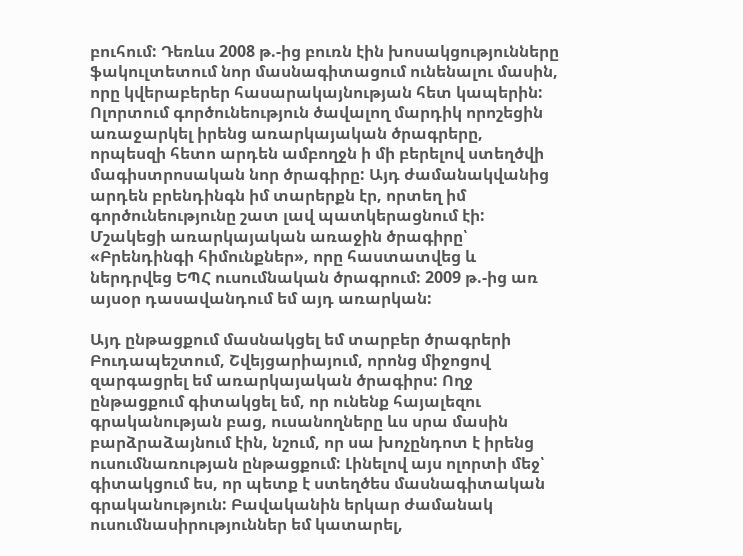բուհում: Դեռևս 2008 թ.-ից բուռն էին խոսակցությունները ֆակուլտետում նոր մասնագիտացում ունենալու մասին, որը կվերաբերեր հասարակայնության հետ կապերին: Ոլորտում գործունեություն ծավալող մարդիկ որոշեցին առաջարկել իրենց առարկայական ծրագրերը, որպեսզի հետո արդեն ամբողջն ի մի բերելով ստեղծվի մագիստրոսական նոր ծրագիրը: Այդ ժամանակվանից արդեն բրենդինգն իմ տարերքն էր, որտեղ իմ գործունեությունը շատ լավ պատկերացնում էի: Մշակեցի առարկայական առաջին ծրագիրը՝ «Բրենդինգի հիմունքներ», որը հաստատվեց և ներդրվեց ԵՊՀ ուսումնական ծրագրում: 2009 թ.-ից առ այսօր դասավանդում եմ այդ առարկան:

Այդ ընթացքում մասնակցել եմ տարբեր ծրագրերի Բուդապեշտում, Շվեյցարիայում, որոնց միջոցով զարգացրել եմ առարկայական ծրագիրս: Ողջ ընթացքում գիտակցել եմ, որ ունենք հայալեզու գրականության բաց, ուսանողները ևս սրա մասին բարձրաձայնում էին, նշում, որ սա խոչընդոտ է իրենց ուսումնառության ընթացքում: Լինելով այս ոլորտի մեջ՝ գիտակցում ես, որ պետք է ստեղծես մասնագիտական գրականություն: Բավականին երկար ժամանակ ուսումնասիրություններ եմ կատարել,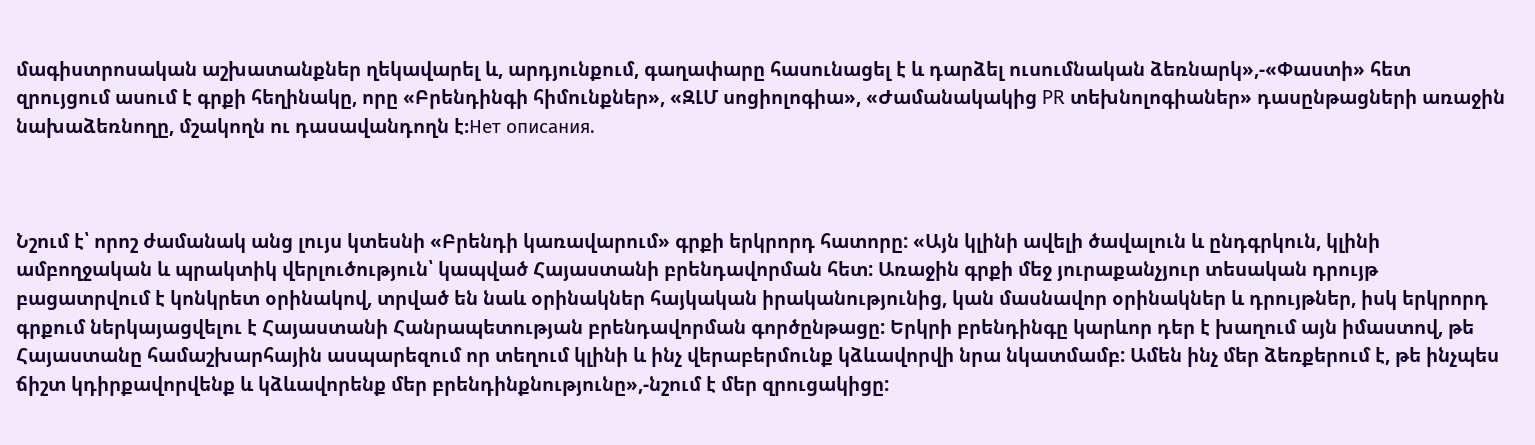մագիստրոսական աշխատանքներ ղեկավարել և, արդյունքում, գաղափարը հասունացել է և դարձել ուսումնական ձեռնարկ»,-«Փաստի» հետ զրույցում ասում է գրքի հեղինակը, որը «Բրենդինգի հիմունքներ», «ԶԼՄ սոցիոլոգիա», «Ժամանակակից PR տեխնոլոգիաներ» դասընթացների առաջին նախաձեռնողը, մշակողն ու դասավանդողն է։Нет описания.



Նշում է՝ որոշ ժամանակ անց լույս կտեսնի «Բրենդի կառավարում» գրքի երկրորդ հատորը: «Այն կլինի ավելի ծավալուն և ընդգրկուն, կլինի ամբողջական և պրակտիկ վերլուծություն՝ կապված Հայաստանի բրենդավորման հետ: Առաջին գրքի մեջ յուրաքանչյուր տեսական դրույթ բացատրվում է կոնկրետ օրինակով, տրված են նաև օրինակներ հայկական իրականությունից, կան մասնավոր օրինակներ և դրույթներ, իսկ երկրորդ գրքում ներկայացվելու է Հայաստանի Հանրապետության բրենդավորման գործընթացը: Երկրի բրենդինգը կարևոր դեր է խաղում այն իմաստով, թե Հայաստանը համաշխարհային ասպարեզում որ տեղում կլինի և ինչ վերաբերմունք կձևավորվի նրա նկատմամբ: Ամեն ինչ մեր ձեռքերում է, թե ինչպես ճիշտ կդիրքավորվենք և կձևավորենք մեր բրենդինքնությունը»,-նշում է մեր զրուցակիցը: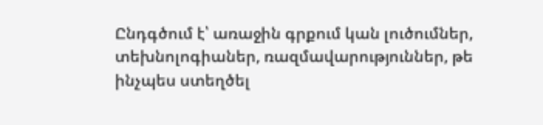Ընդգծում է՝ առաջին գրքում կան լուծումներ, տեխնոլոգիաներ, ռազմավարություններ, թե ինչպես ստեղծել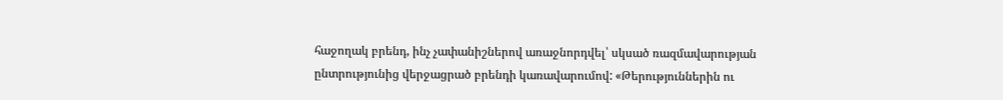հաջողակ բրենդ, ինչ չափանիշներով առաջնորդվել՝ սկսած ռազմավարության ընտրությունից վերջացրած բրենդի կառավարումով: «Թերություններին ու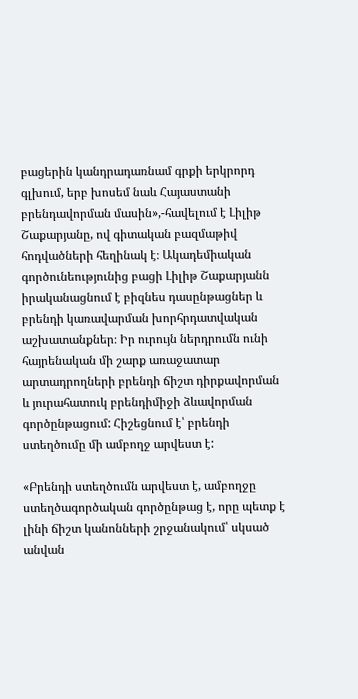բացերին կանդրադառնամ գրքի երկրորդ գլխում, երբ խոսեմ նաև Հայաստանի բրենդավորման մասին»,-հավելում է Լիլիթ Շաքարյանը, ով գիտական բազմաթիվ հոդվածների հեղինակ է։ Ակադեմիական գործունեությունից բացի Լիլիթ Շաքարյանն իրականացնում է բիզնես դասընթացներ և բրենդի կառավարման խորհրդատվական աշխատանքներ։ Իր ուրույն ներդրումն ունի հայրենական մի շարք առաջատար արտադրողների բրենդի ճիշտ դիրքավորման և յուրահատուկ բրենդիմիջի ձևավորման գործընթացում: Հիշեցնում է՝ բրենդի ստեղծումը մի ամբողջ արվեստ է:

«Բրենդի ստեղծումն արվեստ է, ամբողջը ստեղծագործական գործընթաց է, որը պետք է լինի ճիշտ կանոնների շրջանակում՝ սկսած անվան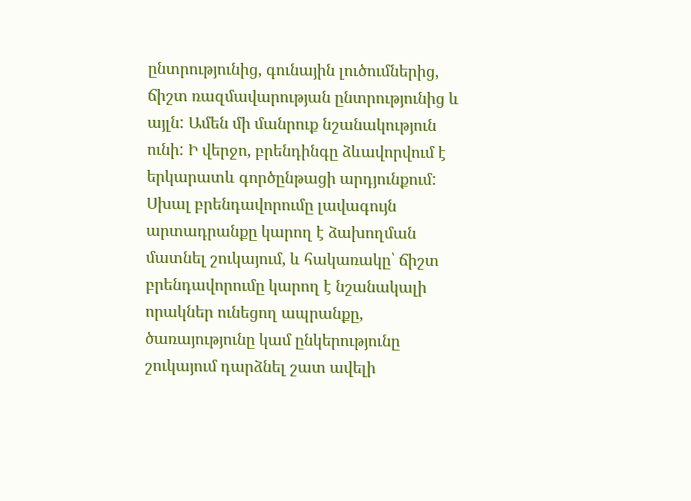ընտրությունից, գունային լուծումներից, ճիշտ ռազմավարության ընտրությունից և այլն: Ամեն մի մանրուք նշանակություն ունի: Ի վերջո, բրենդինգը ձևավորվում է երկարատև գործընթացի արդյունքում: Սխալ բրենդավորումը լավագույն արտադրանքը կարող է ձախողման մատնել շուկայում, և հակառակը՝ ճիշտ բրենդավորումը կարող է նշանակալի որակներ ունեցող ապրանքը, ծառայությունը կամ ընկերությունը շուկայում դարձնել շատ ավելի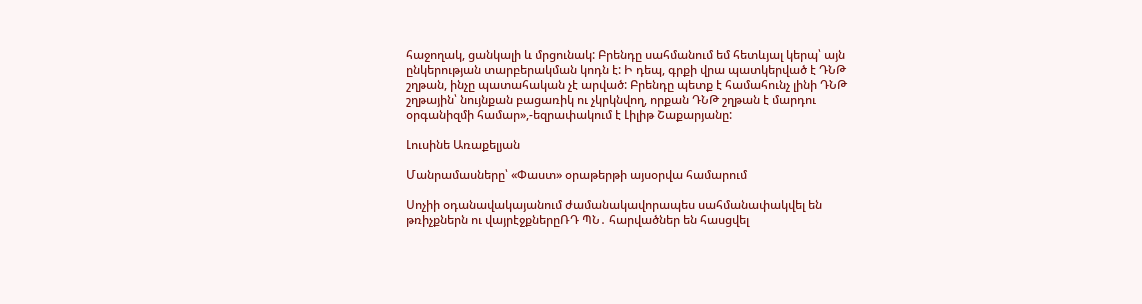հաջողակ, ցանկալի և մրցունակ: Բրենդը սահմանում եմ հետևյալ կերպ՝ այն ընկերության տարբերակման կոդն է: Ի դեպ, գրքի վրա պատկերված է ԴՆԹ շղթան, ինչը պատահական չէ արված: Բրենդը պետք է համահունչ լինի ԴՆԹ շղթային՝ նույնքան բացառիկ ու չկրկնվող, որքան ԴՆԹ շղթան է մարդու օրգանիզմի համար»,-եզրափակում է Լիլիթ Շաքարյանը:

Լուսինե Առաքելյան

Մանրամասները՝ «Փաստ» օրաթերթի այսօրվա համարում

Սոչիի օդանավակայանում ժամանակավորապես սահմանափակվել են թռիչքներն ու վայրէջքներըՌԴ ՊՆ․ հարվածներ են հասցվել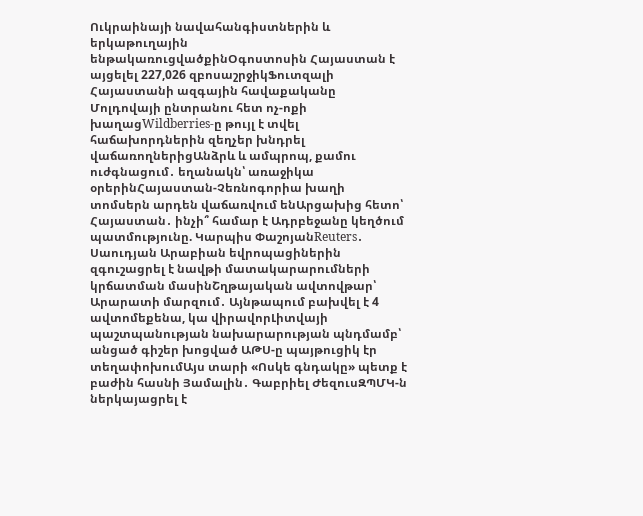Ուկրաինայի նավահանգիստներին և երկաթուղային ենթակառուցվածքինՕգոստոսին Հայաստան է այցելել 227,026 զբոսաշրջիկՖուտզալի Հայաստանի ազգային հավաքականը Մոլդովայի ընտրանու հետ ոչ-ոքի խաղացWildberries-ը թույլ է տվել հաճախորդներին զեղչեր խնդրել վաճառողներիցԱնձրև և ամպրոպ, քամու ուժգնացում․ եղանակն՝ առաջիկա օրերինՀայաստան-Չեռնոգորիա խաղի տոմսերն արդեն վաճառվում ենԱրցախից հետո՝ Հայաստան․ ինչի՞ համար է Ադրբեջանը կեղծում պատմությունը. Կարպիս ՓաշոյանReuters․ Սաուդյան Արաբիան եվրոպացիներին զգուշացրել է նավթի մատակարարումների կրճատման մասինՇղթայական ավտովթար՝ Արարատի մարզում․ Այնթապում բախվել է 4 ավտոմեքենա, կա վիրավորԼիտվայի պաշտպանության նախարարության պնդմամբ՝ անցած գիշեր խոցված ԱԹՍ-ը պայթուցիկ էր տեղափոխումԱյս տարի «Ոսկե գնդակը» պետք է բաժին հասնի Յամալին․ Գաբրիել ԺեզուսԶՊՄԿ-ն ներկայացրել է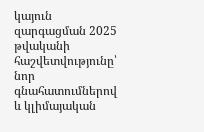կայուն զարգացման 2025 թվականի հաշվետվությունը՝ նոր գնահատումներով և կլիմայական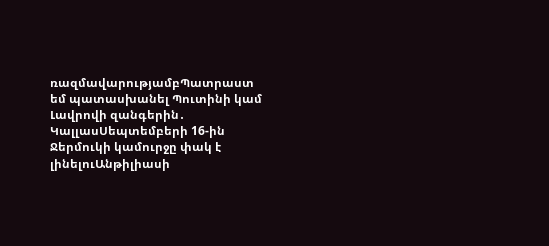ռազմավարությամբՊատրաստ եմ պատասխանել Պուտինի կամ Լավրովի զանգերին․ ԿալլասՍեպտեմբերի 16-ին Ջերմուկի կամուրջը փակ է լինելուԱնթիլիասի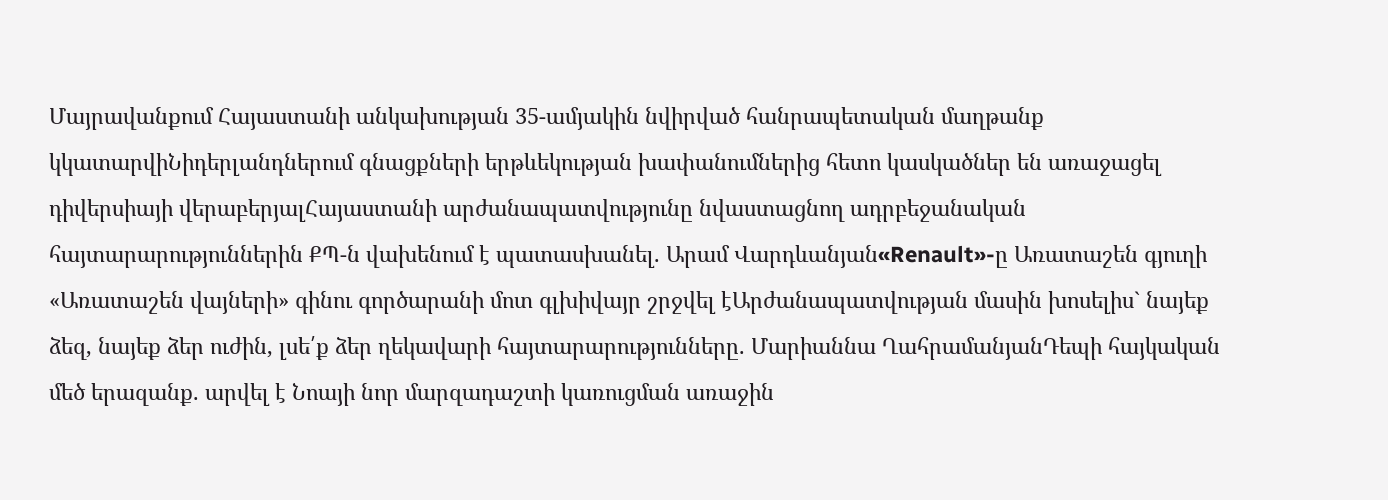Մայրավանքում Հայաստանի անկախության 35-ամյակին նվիրված հանրապետական մաղթանք կկատարվիՆիդերլանդներում գնացքների երթևեկության խափանումներից հետո կասկածներ են առաջացել դիվերսիայի վերաբերյալՀայաստանի արժանապատվությունը նվաստացնող ադրբեջանական հայտարարություններին ՔՊ-ն վախենում է պատասխանել. Արամ Վարդևանյան«Renault»-ը Առատաշեն գյուղի «Առատաշեն վայների» գինու գործարանի մոտ գլխիվայր շրջվել էԱրժանապատվության մասին խոսելիս` նայեք ձեզ, նայեք ձեր ուժին, լսե՛ք ձեր ղեկավարի հայտարարությունները. Մարիաննա ՂահրամանյանԴեպի հայկական մեծ երազանք. արվել է Նոայի նոր մարզադաշտի կառուցման առաջին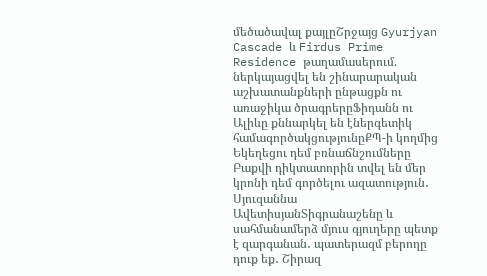մեծածավալ քայլըՇրջայց Gyurjyan Cascade և Firdus Prime Residence թաղամասերում. ներկայացվել են շինարարական աշխատանքների ընթացքն ու առաջիկա ծրագրերըՖիդանն ու Ալիևը քննարկել են էներգետիկ համագործակցությունըՔՊ-ի կողմից Եկեղեցու դեմ բռնաճնշումները Բաքվի դիկտատորին տվել են մեր կրոնի դեմ գործելու ազատություն․ Սյուզաննա ԱվետիսյանՏիգրանաշենը և սահմանամերձ մյուս գյուղերը պետք է զարգանան․ պատերազմ բերողը դուք եք․ Շիրազ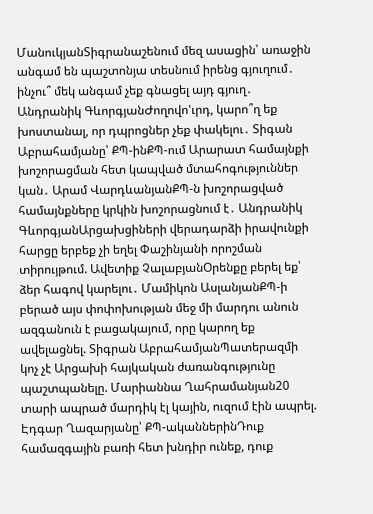ՄանուկյանՏիգրանաշենում մեզ ասացին՝ առաջին անգամ են պաշտոնյա տեսնում իրենց գյուղում․ ինչու՞ մեկ անգամ չեք գնացել այդ գյուղ․ Անդրանիկ ԳևորգյանԺողովո'ւրդ, կարո՞ղ եք խոստանալ, որ դպրոցներ չեք փակելու․ Տիգան Աբրահամյանը՝ ՔՊ-ինՔՊ-ում Արարատ համայնքի խոշորացման հետ կապված մտահոգություններ կան․ Արամ ՎարդևանյանՔՊ-ն խոշորացված համայնքները կրկին խոշորացնում է․ Անդրանիկ ԳևորգյանԱրցախցիների վերադարձի իրավունքի հարցը երբեք չի եղել Փաշինյանի որոշման տիրույթում. Ավետիք ՉալաբյանՕրենքը բերել եք՝ ձեր հագով կարելու․ Մամիկոն ԱսլանյանՔՊ-ի բերած այս փոփոխության մեջ մի մարդու անուն ազգանուն է բացակայում, որը կարող եք ավելացնել. Տիգրան ԱբրահամյանՊատերազմի կոչ չէ Արցախի հայկական ժառանգությունը պաշտպանելը. Մարիաննա Ղահրամանյան20 տարի ապրած մարդիկ էլ կային, ուզում էին ապրել. Էդգար Ղազարյանը՝ ՔՊ-ականներինԴուք համազգային բառի հետ խնդիր ունեք, դուք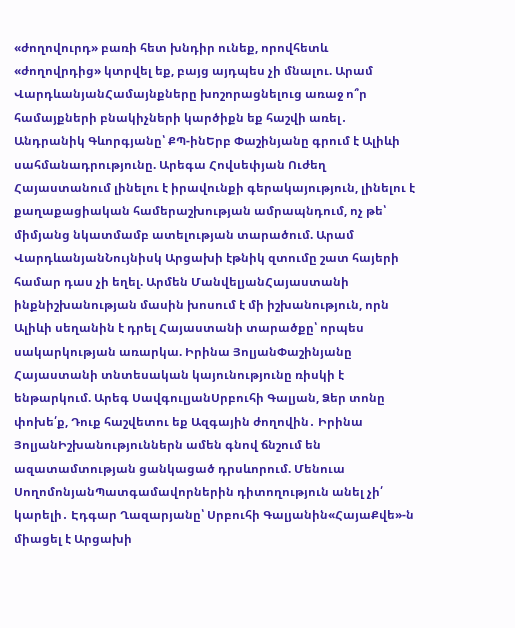«ժողովուրդ» բառի հետ խնդիր ունեք, որովհետև «ժողովրդից» կտրվել եք, բայց այդպես չի մնալու. Արամ ՎարդևանյանՀամայնքները խոշորացնելուց առաջ ո՞ր համայքների բնակիչների կարծիքն եք հաշվի առել․ Անդրանիկ Գևորգյանը՝ ՔՊ-ինԵրբ Փաշինյանը գրում է Ալիևի սահմանադրությունը. Արեգա Հովսեփյան Ուժեղ Հայաստանում լինելու է իրավունքի գերակայություն, լինելու է քաղաքացիական համերաշխության ամրապնդում, ոչ թե՝ միմյանց նկատմամբ ատելության տարածում. Արամ ՎարդևանյանՆույնիսկ Արցախի էթնիկ զտումը շատ հայերի համար դաս չի եղել. Արմեն ՄանվելյանՀայաստանի ինքնիշխանության մասին խոսում է մի իշխանություն, որն Ալիևի սեղանին է դրել Հայաստանի տարածքը՝ որպես սակարկության առարկա. Իրինա ՅոլյանՓաշինյանը Հայաստանի տնտեսական կայունությունը ռիսկի է ենթարկում. Արեգ ՍավգուլյանՍրբուհի Գալյան, Ձեր տոնը փոխե՛ք, Դուք հաշվետու եք Ազգային ժողովին․ Իրինա ՅոլյանԻշխանություններն ամեն գնով ճնշում են ազատամտության ցանկացած դրսևորում. Մենուա ՍողոմոնյանՊատգամավորներին դիտողություն անել չի՛ կարելի․ Էդգար Ղազարյանը՝ Սրբուհի Գալյանին«ՀայաՔվե»-ն միացել է Արցախի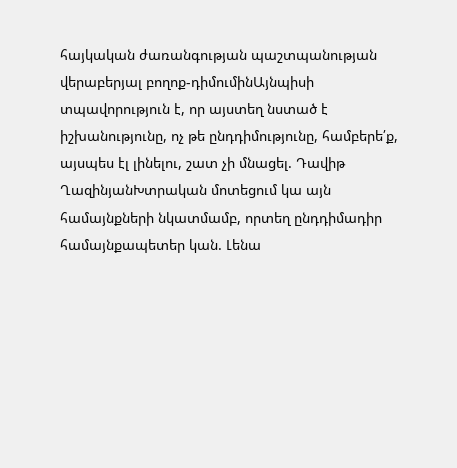հայկական ժառանգության պաշտպանության վերաբերյալ բողոք-դիմումինԱյնպիսի տպավորություն է, որ այստեղ նստած է իշխանությունը, ոչ թե ընդդիմությունը, համբերե՛ք, այսպես էլ լինելու, շատ չի մնացել. Դավիթ ՂազինյանԽտրական մոտեցում կա այն համայնքների նկատմամբ, որտեղ ընդդիմադիր համայնքապետեր կան. Լենա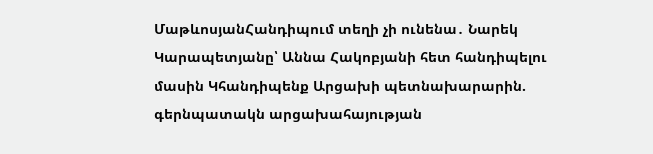ՄաթևոսյանՀանդիպում տեղի չի ունենա․ Նարեկ Կարապետյանը՝ Աննա Հակոբյանի հետ հանդիպելու մասին Կհանդիպենք Արցախի պետնախարարին. գերնպատակն արցախահայության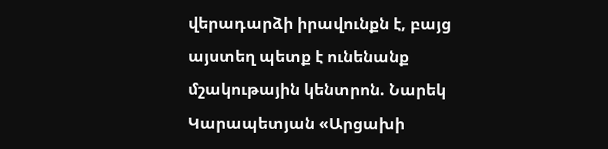վերադարձի իրավունքն է, բայց այստեղ պետք է ունենանք մշակութային կենտրոն. Նարեկ Կարապետյան «Արցախի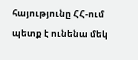հայությունը ՀՀ-ում պետք է ունենա մեկ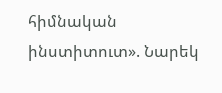հիմնական ինստիտուտ». Նարեկ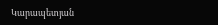Կարապետյան